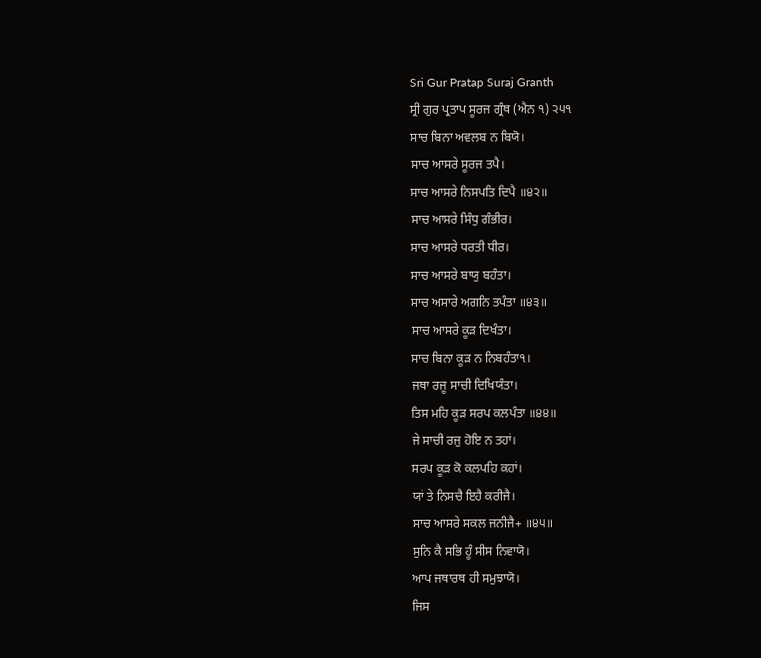Sri Gur Pratap Suraj Granth
ਸ੍ਰੀ ਗੁਰ ਪ੍ਰਤਾਪ ਸੂਰਜ ਗ੍ਰੰਥ (ਐਨ ੧) ੨੫੧
ਸਾਚ ਬਿਨਾ ਅਵਲਬ ਨ ਬਿਯੋ।
ਸਾਚ ਆਸਰੇ ਸੂਰਜ ਤਪੈ।
ਸਾਚ ਆਸਰੇ ਨਿਸਪਤਿ ਦਿਪੈ ॥੪੨॥
ਸਾਚ ਆਸਰੇ ਸਿੰਧੁ ਗੰਭੀਰ।
ਸਾਚ ਆਸਰੇ ਧਰਤੀ ਧੀਰ।
ਸਾਚ ਆਸਰੇ ਬਾਯੁ ਬਹੰਤਾ।
ਸਾਚ ਅਸਾਰੇ ਅਗਨਿ ਤਪੰਤਾ ॥੪੩॥
ਸਾਚ ਆਸਰੇ ਕੂੜ ਦਿਖੰਤਾ।
ਸਾਚ ਬਿਨਾ ਕੂੜ ਨ ਨਿਬਹੰਤਾ੧।
ਜਥਾ ਰਜੂ ਸਾਚੀ ਦਿਖਿਯੰਤਾ।
ਤਿਸ ਮਹਿ ਕੂੜ ਸਰਪ ਕਲਪੰਤਾ ॥੪੪॥
ਜੇ ਸਾਚੀ ਰਜੁ ਹੋਇ ਨ ਤਹਾਂ।
ਸਰਪ ਕੂੜ ਕੋ ਕਲਪਹਿ ਕਹਾਂ।
ਯਾਂ ਤੇ ਨਿਸਚੈ ਇਹੈ ਕਰੀਜੈ।
ਸਾਚ ਆਸਰੇ ਸਕਲ ਜਨੀਜੈ+ ॥੪੫॥
ਸੁਨਿ ਕੈ ਸਭਿ ਹੂੰ ਸੀਸ ਨਿਵਾਯੋ।
ਆਪ ਜਥਾਰਥ ਹੀ ਸਮੁਝਾਯੋ।
ਜਿਸ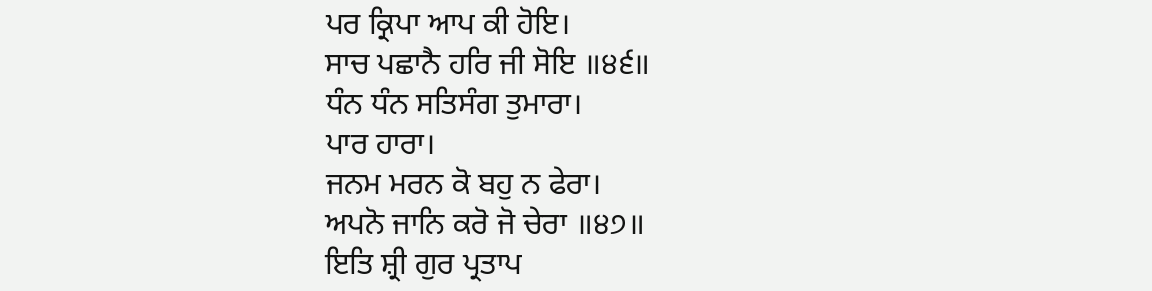ਪਰ ਕ੍ਰਿਪਾ ਆਪ ਕੀ ਹੋਇ।
ਸਾਚ ਪਛਾਨੈ ਹਰਿ ਜੀ ਸੋਇ ॥੪੬॥
ਧੰਨ ਧੰਨ ਸਤਿਸੰਗ ਤੁਮਾਰਾ।
ਪਾਰ ਹਾਰਾ।
ਜਨਮ ਮਰਨ ਕੋ ਬਹੁ ਨ ਫੇਰਾ।
ਅਪਨੋ ਜਾਨਿ ਕਰੋ ਜੋ ਚੇਰਾ ॥੪੭॥
ਇਤਿ ਸ਼੍ਰੀ ਗੁਰ ਪ੍ਰਤਾਪ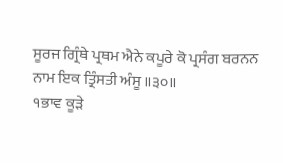ਸੂਰਜ ਗ੍ਰਿੰਥੇ ਪ੍ਰਥਮ ਐਨੇ ਕਪੂਰੇ ਕੋ ਪ੍ਰਸੰਗ ਬਰਨਨ
ਨਾਮ ਇਕ ਤ੍ਰਿੰਸਤੀ ਅੰਸੂ ॥੩੦॥
੧ਭਾਵ ਕੂੜੇ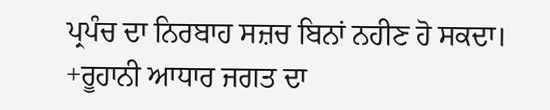ਪ੍ਰਪੰਚ ਦਾ ਨਿਰਬਾਹ ਸਜ਼ਚ ਬਿਨਾਂ ਨਹੀਣ ਹੋ ਸਕਦਾ।
+ਰੂਹਾਨੀ ਆਧਾਰ ਜਗਤ ਦਾ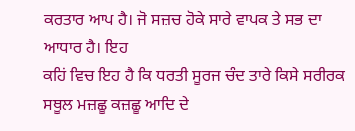ਕਰਤਾਰ ਆਪ ਹੈ। ਜੋ ਸਜ਼ਚ ਹੋਕੇ ਸਾਰੇ ਵਾਪਕ ਤੇ ਸਭ ਦਾ ਆਧਾਰ ਹੈ। ਇਹ
ਕਹਿਂ ਵਿਚ ਇਹ ਹੈ ਕਿ ਧਰਤੀ ਸੂਰਜ ਚੰਦ ਤਾਰੇ ਕਿਸੇ ਸਰੀਰਕ ਸਥੂਲ ਮਜ਼ਛੂ ਕਜ਼ਛੂ ਆਦਿ ਦੇ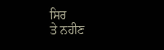ਸਿਰ
ਤੇ ਨਹੀਣ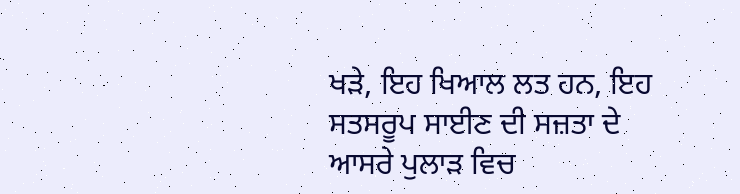ਖੜੇ, ਇਹ ਖਿਆਲ ਲਤ ਹਨ, ਇਹ ਸਤਸਰੂਪ ਸਾਈਣ ਦੀ ਸਜ਼ਤਾ ਦੇ ਆਸਰੇ ਪੁਲਾੜ ਵਿਚ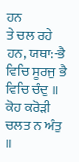ਹਨ
ਤੇ ਚਲ ਰਹੇ ਹਨ, ਯਥਾ:-ਭੈ ਵਿਚਿ ਸੂਰਜੁ ਭੈ ਵਿਚਿ ਚੰਦੁ ॥ ਕੋਹ ਕਰੋੜੀ ਚਲਤ ਨ ਅੰਤੁ ॥